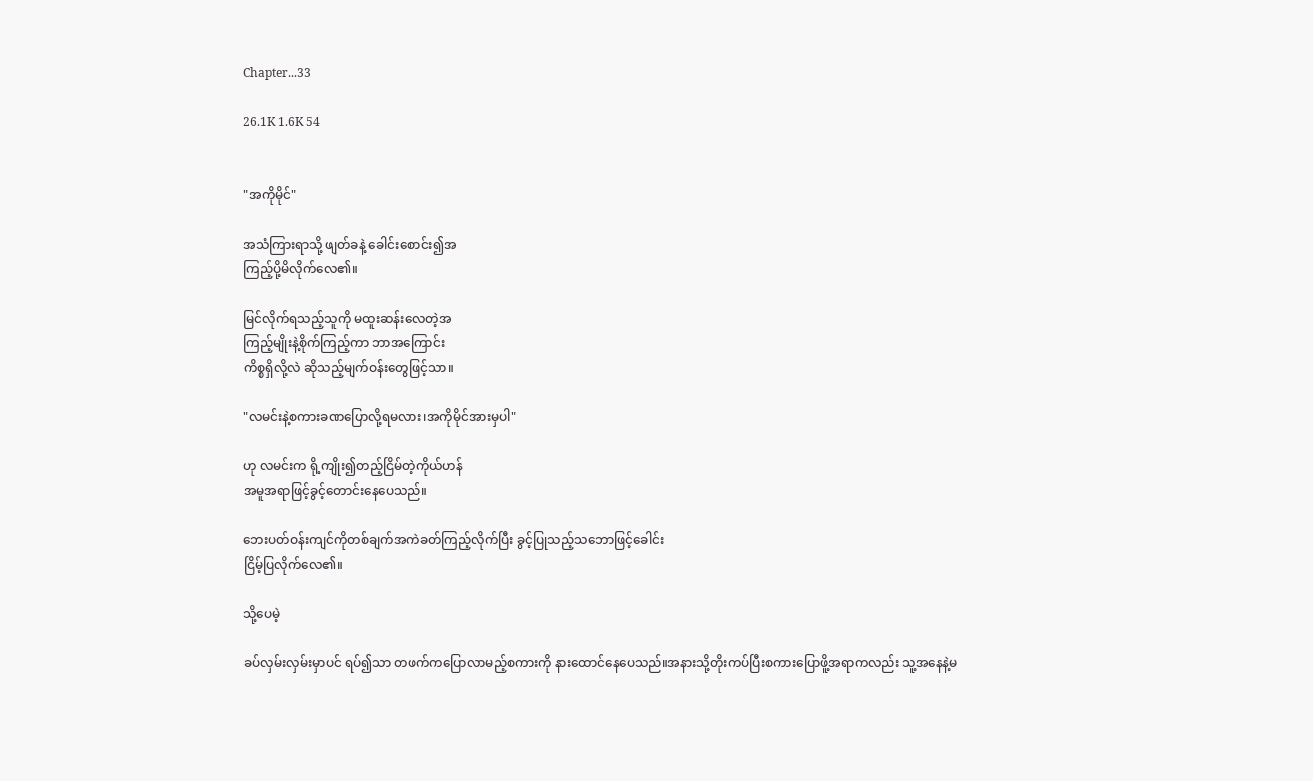Chapter...33

26.1K 1.6K 54


"အကိုမိုင်"

အသံကြားရာသို့ ဖျတ်ခနဲ့ ခေါင်းစောင်း၍အ
ကြည့်ပို့မိလိုက်လေ၏။

မြင်လိုက်ရသည့်သူကို မထူးဆန်းလေတဲ့အ
ကြည့်မျိုးနဲ့စိုက်ကြည့်ကာ ဘာအကြောင်း
ကိစ္စရှိလို့လဲ ဆိုသည့်မျက်ဝန်းတွေဖြင့်သာ။

"လမင်းနဲ့စကားခဏပြောလို့ရမလား၊အကိုမိုင်အားမှပါ"

ဟု လမင်းက ရို့ကျိုး၍တည့်ငြိမ်တဲ့ကိုယ်ဟန်
အမူအရာဖြင့်ခွင့်တောင်းနေပေသည်။

ဘေးပတ်ဝန်းကျင်ကိုတစ်ချက်အကဲခတ်ကြည့်လိုက်ပြီး ခွင့်ပြုသည့်သဘောဖြင့်ခေါင်း
ငြိမ့်ပြလိုက်လေ၏။

သို့ပေမဲ့

ခပ်လှမ်းလှမ်းမှာပင် ရပ်၍သာ တဖက်ကပြောလာမည့်စကားကို နားထောင်နေပေသည်။အနားသို့တိုးကပ်ပြီးစကားပြောဖိူ့အရာကလည်း သူ့အနေနဲ့မ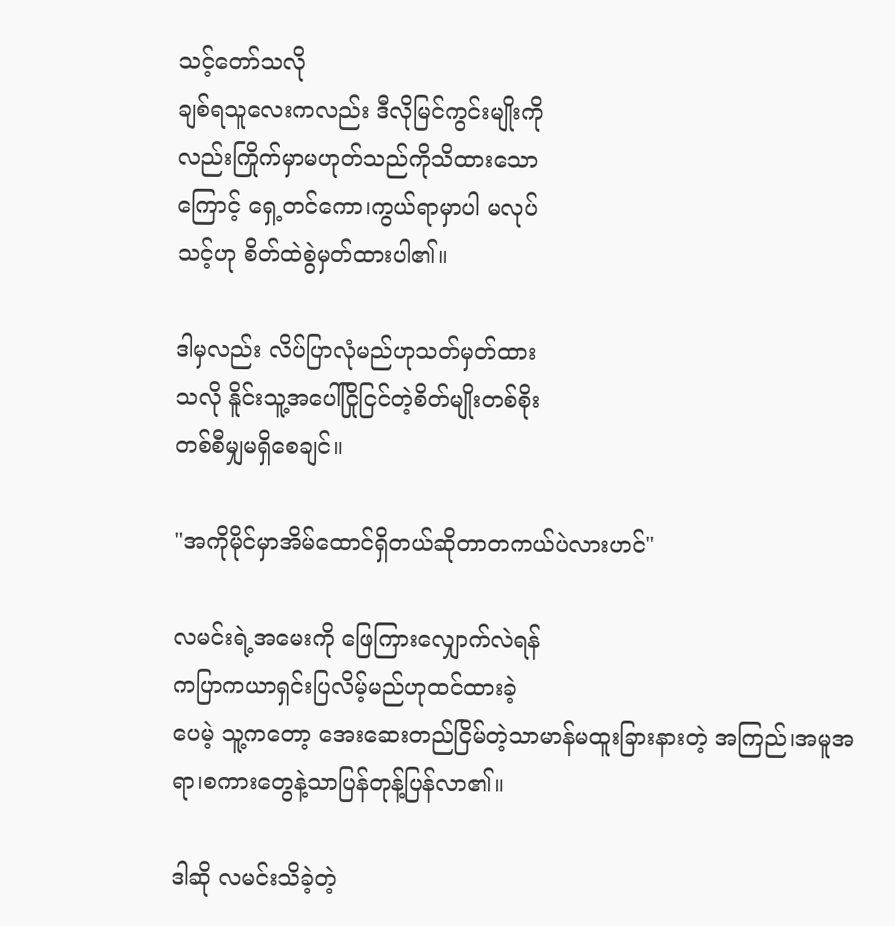သင့်တော်သလို
ချစ်ရသူလေးကလည်း ဒီလိုမြင်ကွင်းမျိုးကို
လည်းကြိုက်မှာမဟုတ်သည်ကိုသိထားသော
ကြောင့် ရှေ့တင်ကော၊ကွယ်ရာမှာပါ မလုပ်
သင့်ဟု စိတ်ထဲစွဲမှတ်ထားပါ၏။

ဒါမှလည်း လိပ်ပြာလုံမည်ဟုသတ်မှတ်ထား
သလို နိူင်းသူ့အပေါ်ငြိုငြင်တဲ့စိတ်မျိုးတစ်စိုး
တစ်စီမျှမရှိစေချင်။

"အကိုမိုင်မှာအိမ်ထောင်ရှိတယ်ဆိုတာတကယ်ပဲလားဟင်"

လမင်းရဲ့အမေးကို ဖြေကြားလျှောက်လဲရန်
ကပြာကယာရှင်းပြလိမ့်မည်ဟုထင်ထားခဲ့
ပေမဲ့ သူ့ကတော့ အေးဆေးတည်ငြိမ်တဲ့သာမာန်မထူးခြားနားတဲ့ အကြည်၊အမူအရာ၊စကားတွေနဲ့သာပြန်တုန့်ပြန်လာ၏။

ဒါဆို လမင်းသိခဲ့တဲ့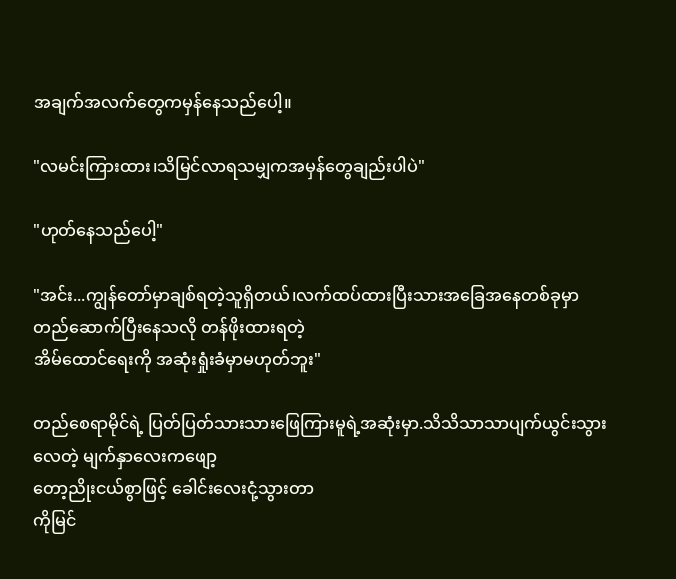အချက်အလက်တွေကမှန်နေသည်ပေါ့။

"လမင်းကြားထား၊သိမြင်လာရသမျှကအမှန်တွေချည်းပါပဲ"

"ဟုတ်နေသည်ပေါ့"

"အင်း...ကျွန်တော်မှာချစ်ရတဲ့သူရှိတယ်၊လက်ထပ်ထားပြီးသားအခြေအနေတစ်ခုမှာ
တည်ဆောက်ပြီးနေသလို တန်ဖိုးထားရတဲ့
အိမ်ထောင်ရေးကို အဆုံးရှုံးခံမှာမဟုတ်ဘူး"

တည်စေရာမိုင်ရဲ့ ပြတ်ပြတ်သားသားဖြေကြားမူရဲ့အဆုံးမှာ.သိသိသာသာပျက်ယွင်းသွားလေတဲ့ မျက်နှာလေးကဖျော့
တော့ညိုးငယ်စွာဖြင့် ခေါင်းလေးငုံ့သွားတာ
ကိုမြင်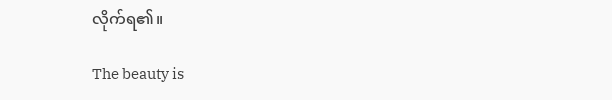လိုက်ရ၏။

The beauty is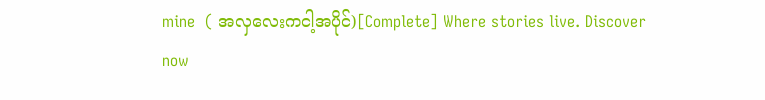mine  ( အလှလေးကငါ့အပိုင်)[Complete] Where stories live. Discover now